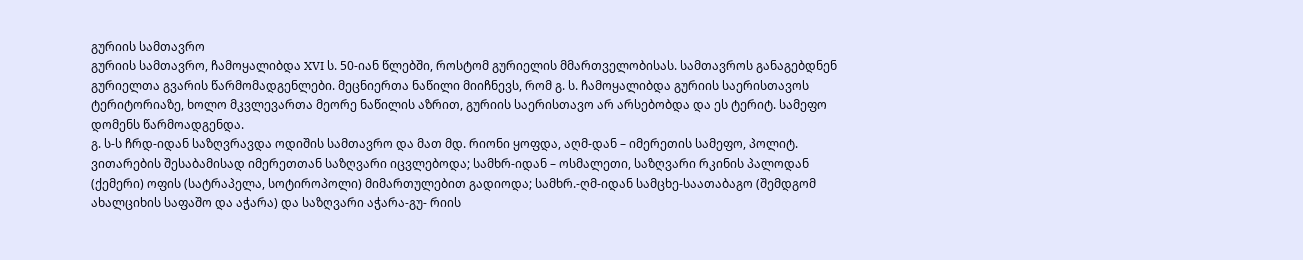გურიის სამთავრო
გურიის სამთავრო, ჩამოყალიბდა XVI ს. 50-იან წლებში, როსტომ გურიელის მმართველობისას. სამთავროს განაგებდნენ გურიელთა გვარის წარმომადგენლები. მეცნიერთა ნაწილი მიიჩნევს, რომ გ. ს. ჩამოყალიბდა გურიის საერისთავოს ტერიტორიაზე, ხოლო მკვლევართა მეორე ნაწილის აზრით, გურიის საერისთავო არ არსებობდა და ეს ტერიტ. სამეფო დომენს წარმოადგენდა.
გ. ს-ს ჩრდ-იდან საზღვრავდა ოდიშის სამთავრო და მათ მდ. რიონი ყოფდა, აღმ-დან – იმერეთის სამეფო, პოლიტ. ვითარების შესაბამისად იმერეთთან საზღვარი იცვლებოდა; სამხრ-იდან – ოსმალეთი, საზღვარი რკინის პალოდან (ქემერი) ოფის (სატრაპელა, სოტიროპოლი) მიმართულებით გადიოდა; სამხრ.-ღმ-იდან სამცხე-საათაბაგო (შემდგომ ახალციხის საფაშო და აჭარა) და საზღვარი აჭარა-გუ- რიის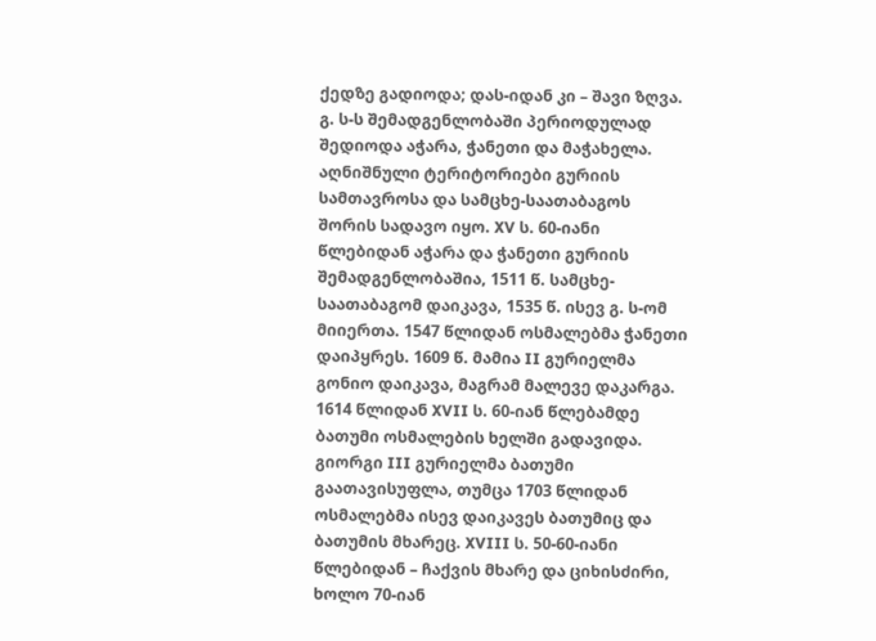ქედზე გადიოდა; დას-იდან კი – შავი ზღვა.
გ. ს-ს შემადგენლობაში პერიოდულად შედიოდა აჭარა, ჭანეთი და მაჭახელა. აღნიშნული ტერიტორიები გურიის სამთავროსა და სამცხე-საათაბაგოს შორის სადავო იყო. XV ს. 60-იანი წლებიდან აჭარა და ჭანეთი გურიის შემადგენლობაშია, 1511 წ. სამცხე-საათაბაგომ დაიკავა, 1535 წ. ისევ გ. ს-ომ მიიერთა. 1547 წლიდან ოსმალებმა ჭანეთი დაიპყრეს. 1609 წ. მამია II გურიელმა გონიო დაიკავა, მაგრამ მალევე დაკარგა. 1614 წლიდან XVII ს. 60-იან წლებამდე ბათუმი ოსმალების ხელში გადავიდა. გიორგი III გურიელმა ბათუმი გაათავისუფლა, თუმცა 1703 წლიდან ოსმალებმა ისევ დაიკავეს ბათუმიც და ბათუმის მხარეც. XVIII ს. 50-60-იანი წლებიდან – ჩაქვის მხარე და ციხისძირი, ხოლო 70-იან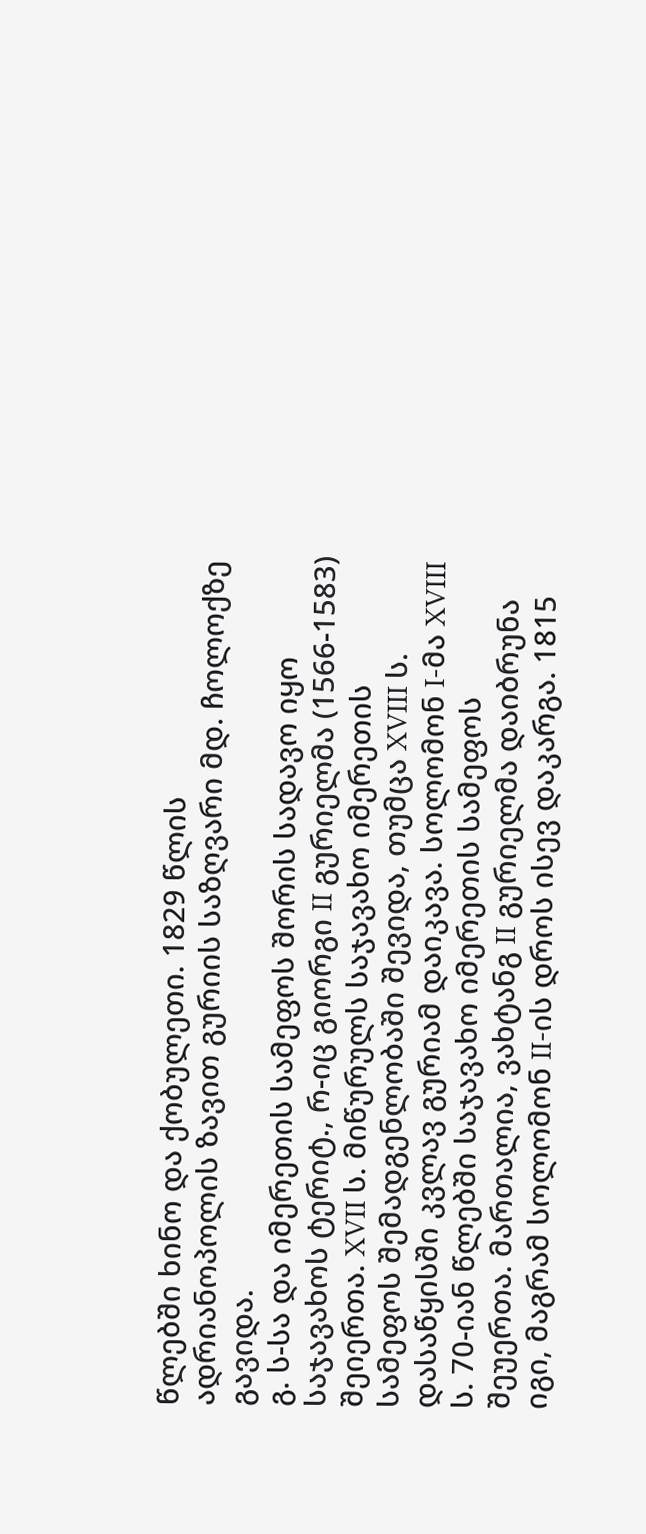წლებში ხინო და ქობულეთი. 1829 წლის ადრიანოპოლის ზავით გურიის საზღვარი მდ. ჩოლოქზე გავიდა.
გ. ს-სა და იმერეთის სამეფოს შორის სადავო იყო საჯავახოს ტერიტ., რ-იც გიორგი II გურიელმა (1566-1583) შეიერთა. XVII ს. მიწურულს საჯავახო იმერეთის სამეფოს შემადგენლობაში შევიდა, თუმცა XVIII ს. დასაწყისში კვლავ გურიამ დაიკავა. სოლომონ I-მა XVIII ს. 70-იან წლებში საჯავახო იმერეთის სამეფოს შეუერთა. მართალია, ვახტანგ II გურიელმა დაიბრუნა იგი, მაგრამ სოლომონ II-ის დროს ისევ დაკარგა. 1815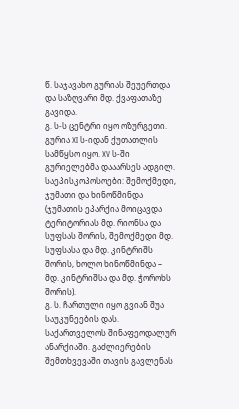წ. საჯავახო გურიას შეუერთდა და საზღვარი მდ. ქვაფათაზე გავიდა.
გ. ს-ს ცენტრი იყო ოზურგეთი.
გურია XI ს-იდან ქუთათლის სამწყსო იყო. XV ს-ში გურიელებმა დააარსეს ადგილ. საეპისკოპოსოები: შემოქმედი, ჯუმათი და ხინოწმინდა (ჯუმათის ეპარქია მოიცავდა ტერიტორიას მდ. რიონსა და სუფსას შორის, შემოქმედი მდ. სუფსასა და მდ. კინტრიშს შორის, ხოლო ხინოწმინდა – მდ. კინტრიშსა და მდ. ჭოროხს შორის).
გ. ს. ჩართული იყო გვიან შუა საუკუნეების დას. საქართველოს შინაფეოდალურ ანარქიაში. გაძლიერების შემთხვევაში თავის გავლენას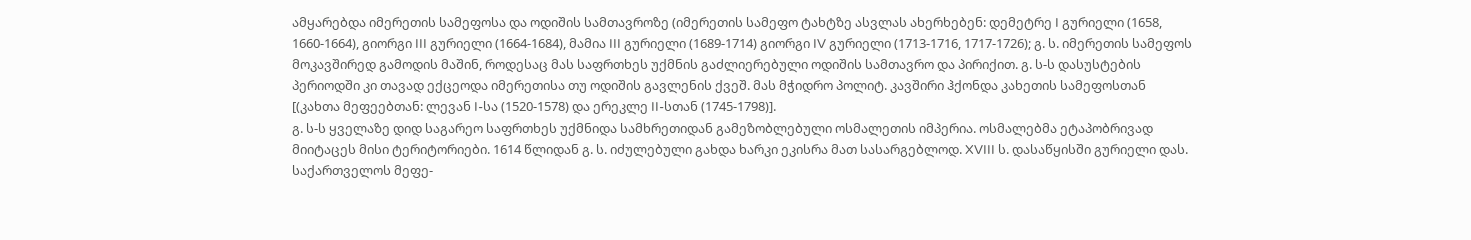ამყარებდა იმერეთის სამეფოსა და ოდიშის სამთავროზე (იმერეთის სამეფო ტახტზე ასვლას ახერხებენ: დემეტრე I გურიელი (1658, 1660-1664), გიორგი III გურიელი (1664-1684), მამია III გურიელი (1689-1714) გიორგი IV გურიელი (1713-1716, 1717-1726); გ. ს. იმერეთის სამეფოს მოკავშირედ გამოდის მაშინ, როდესაც მას საფრთხეს უქმნის გაძლიერებული ოდიშის სამთავრო და პირიქით. გ. ს-ს დასუსტების პერიოდში კი თავად ექცეოდა იმერეთისა თუ ოდიშის გავლენის ქვეშ. მას მჭიდრო პოლიტ. კავშირი ჰქონდა კახეთის სამეფოსთან [(კახთა მეფეებთან: ლევან I-სა (1520-1578) და ერეკლე II-სთან (1745-1798)].
გ. ს-ს ყველაზე დიდ საგარეო საფრთხეს უქმნიდა სამხრეთიდან გამეზობლებული ოსმალეთის იმპერია. ოსმალებმა ეტაპობრივად მიიტაცეს მისი ტერიტორიები. 1614 წლიდან გ. ს. იძულებული გახდა ხარკი ეკისრა მათ სასარგებლოდ. XVIII ს. დასაწყისში გურიელი დას. საქართველოს მეფე-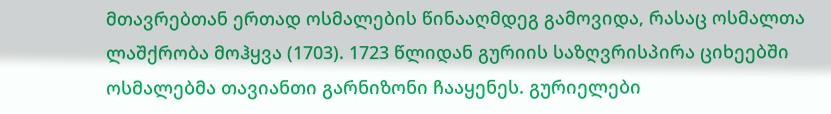მთავრებთან ერთად ოსმალების წინააღმდეგ გამოვიდა, რასაც ოსმალთა ლაშქრობა მოჰყვა (1703). 1723 წლიდან გურიის საზღვრისპირა ციხეებში ოსმალებმა თავიანთი გარნიზონი ჩააყენეს. გურიელები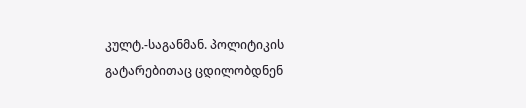კულტ.-საგანმან. პოლიტიკის გატარებითაც ცდილობდნენ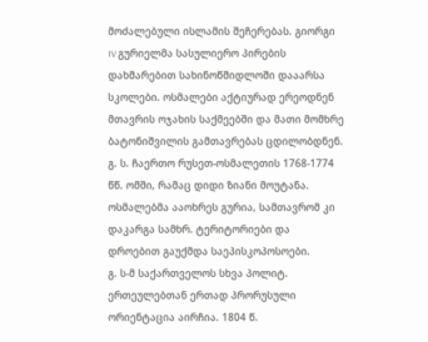მოძალებული ისლამის შეჩერებას. გიორგი IV გურიელმა სასულიერო პირების დახმარებით სახინოწმიდლოში დააარსა სკოლები. ოსმალები აქტიურად ერეოდნენ მთავრის ოჯახის საქმეებში და მათი მომხრე ბატონიშვილის გამთავრებას ცდილობდნენ. გ. ს. ჩაერთო რუსეთ-ოსმალეთის 1768-1774 წწ. ომში, რამაც დიდი ზიანი მოუტანა. ოსმალებმა ააოხრეს გურია, სამთავრომ კი დაკარგა სამხრ. ტერიტორიები და დროებით გაუქმდა საეპისკოპოსოები.
გ. ს-მ საქართველოს სხვა პოლიტ. ერთეულებთან ერთად პრორუსული ორიენტაცია აირჩია. 1804 წ.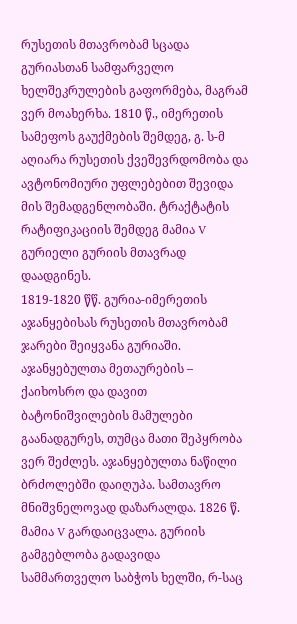რუსეთის მთავრობამ სცადა გურიასთან სამფარველო ხელშეკრულების გაფორმება, მაგრამ ვერ მოახერხა. 1810 წ., იმერეთის სამეფოს გაუქმების შემდეგ, გ. ს-მ აღიარა რუსეთის ქვეშევრდომობა და ავტონომიური უფლებებით შევიდა მის შემადგენლობაში. ტრაქტატის რატიფიკაციის შემდეგ მამია V გურიელი გურიის მთავრად დაადგინეს.
1819-1820 წწ. გურია-იმერეთის აჯანყებისას რუსეთის მთავრობამ ჯარები შეიყვანა გურიაში. აჯანყებულთა მეთაურების – ქაიხოსრო და დავით ბატონიშვილების მამულები გაანადგურეს, თუმცა მათი შეპყრობა ვერ შეძლეს. აჯანყებულთა ნაწილი ბრძოლებში დაიღუპა. სამთავრო მნიშვნელოვად დაზარალდა. 1826 წ. მამია V გარდაიცვალა. გურიის გამგებლობა გადავიდა სამმართველო საბჭოს ხელში, რ-საც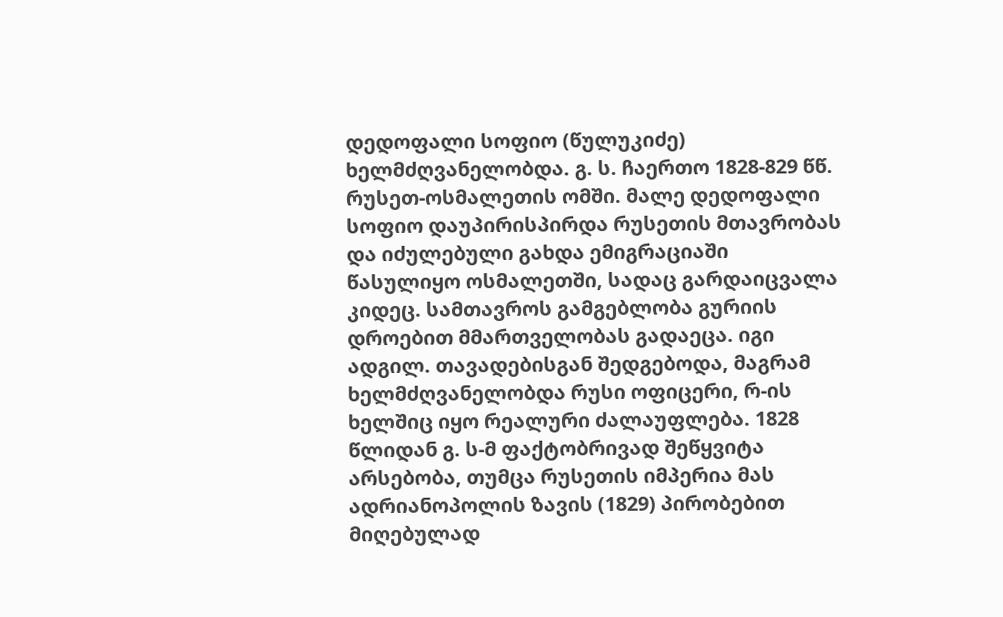დედოფალი სოფიო (წულუკიძე) ხელმძღვანელობდა. გ. ს. ჩაერთო 1828-829 წწ. რუსეთ-ოსმალეთის ომში. მალე დედოფალი სოფიო დაუპირისპირდა რუსეთის მთავრობას და იძულებული გახდა ემიგრაციაში წასულიყო ოსმალეთში, სადაც გარდაიცვალა კიდეც. სამთავროს გამგებლობა გურიის დროებით მმართველობას გადაეცა. იგი ადგილ. თავადებისგან შედგებოდა, მაგრამ ხელმძღვანელობდა რუსი ოფიცერი, რ-ის ხელშიც იყო რეალური ძალაუფლება. 1828 წლიდან გ. ს-მ ფაქტობრივად შეწყვიტა არსებობა, თუმცა რუსეთის იმპერია მას ადრიანოპოლის ზავის (1829) პირობებით მიღებულად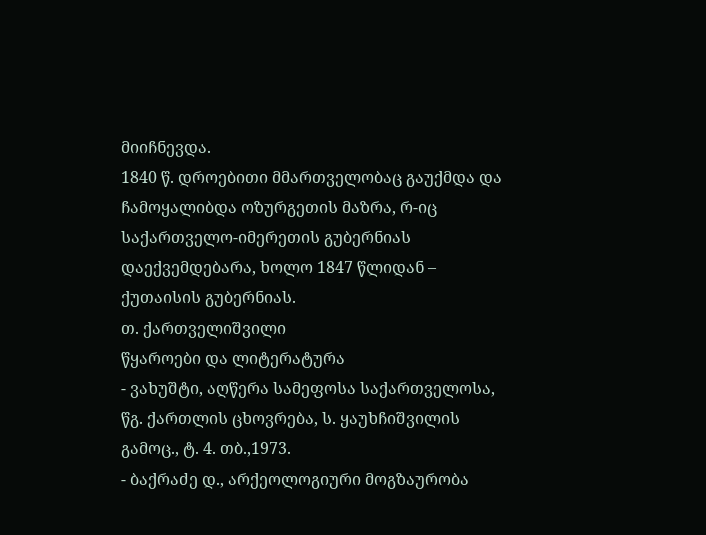მიიჩნევდა.
1840 წ. დროებითი მმართველობაც გაუქმდა და ჩამოყალიბდა ოზურგეთის მაზრა, რ-იც საქართველო-იმერეთის გუბერნიას დაექვემდებარა, ხოლო 1847 წლიდან – ქუთაისის გუბერნიას.
თ. ქართველიშვილი
წყაროები და ლიტერატურა
- ვახუშტი, აღწერა სამეფოსა საქართველოსა, წგ. ქართლის ცხოვრება, ს. ყაუხჩიშვილის გამოც., ტ. 4. თბ.,1973.
- ბაქრაძე დ., არქეოლოგიური მოგზაურობა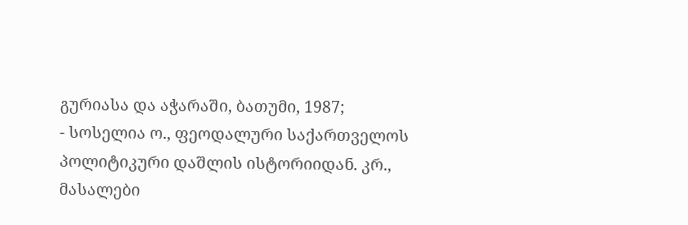გურიასა და აჭარაში, ბათუმი, 1987;
- სოსელია ო., ფეოდალური საქართველოს პოლიტიკური დაშლის ისტორიიდან. კრ., მასალები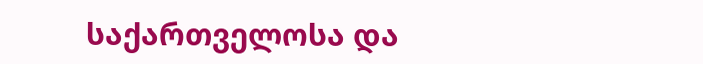საქართველოსა და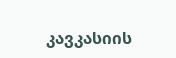კავკასიის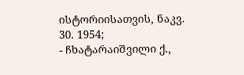ისტორიისათვის, ნაკვ. 30. 1954;
- ჩხატარაიშვილი ქ.,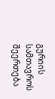გურიის სამთავროს შეერთება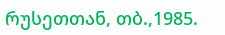რუსეთთან, თბ.,1985.